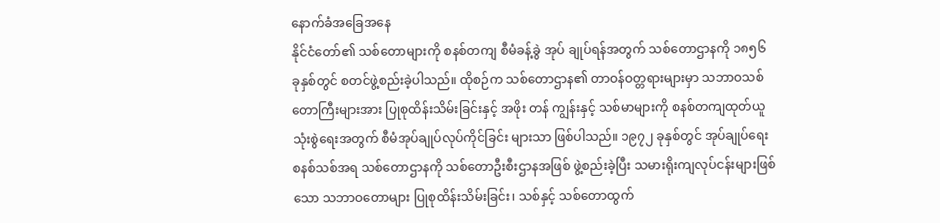နောက်ခံအခြေအနေ
နိုင်ငံတော်၏ သစ်တောများကို စနစ်တကျ စီမံခန့်ခွဲ အုပ် ချုပ်ရန်အတွက် သစ်တောဌာနကို ၁၈၅၆ ခုနှစ်တွင် စတင်ဖွဲ့စည်းခဲ့ပါသည်။ ထိုစဉ်က သစ်တောဌာန၏ တာဝန်ဝတ္တရားများမှာ သဘာဝသစ်တောကြီးများအား ပြုစုထိန်းသိမ်းခြင်းနှင့် အဖိုး တန် ကျွန်းနှင့် သစ်မာများကို စနစ်တကျထုတ်ယူသုံးစွဲရေးအတွက် စီမံအုပ်ချုပ်လုပ်ကိုင်ခြင်း များသာ ဖြစ်ပါသည်။ ၁၉၇၂ ခုနှစ်တွင် အုပ်ချုပ်ရေးစနစ်သစ်အရ သစ်တောဌာနကို သစ်တောဦးစီးဌာနအဖြစ် ဖွဲ့စည်းခဲ့ပြီး သမားရိုးကျလုပ်ငန်းများဖြစ်သော သဘာဝတောများ ပြုစုထိန်းသိမ်းခြင်း၊ သစ်နှင့် သစ်တောထွက်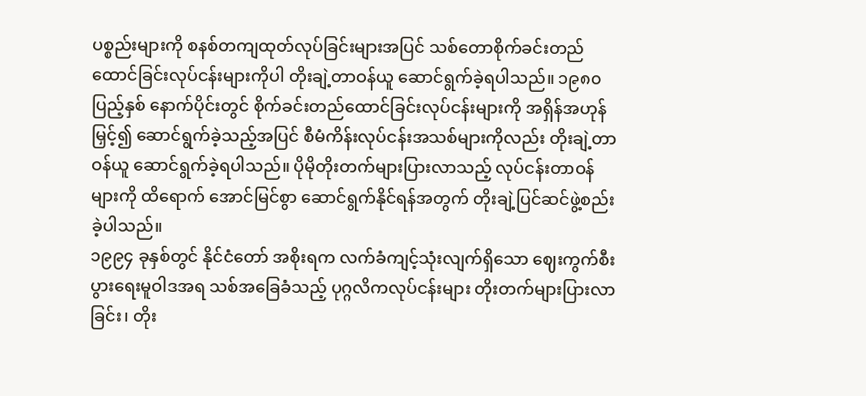ပစ္စည်းများကို စနစ်တကျထုတ်လုပ်ခြင်းများအပြင် သစ်တောစိုက်ခင်းတည်ထောင်ခြင်းလုပ်ငန်းများကိုပါ တိုးချဲ့တာဝန်ယူ ဆောင်ရွက်ခဲ့ရပါသည်။ ၁၉၈၀ ပြည့်နှစ် နောက်ပိုင်းတွင် စိုက်ခင်းတည်ထောင်ခြင်းလုပ်ငန်းများကို အရှိန်အဟုန်မြှင့်၍ ဆောင်ရွက်ခဲ့သည့်အပြင် စီမံကိန်းလုပ်ငန်းအသစ်များကိုလည်း တိုးချဲ့တာဝန်ယူ ဆောင်ရွက်ခဲ့ရပါသည်။ ပိုမိုတိုးတက်များပြားလာသည့် လုပ်ငန်းတာဝန်များကို ထိရောက် အောင်မြင်စွာ ဆောင်ရွက်နိုင်ရန်အတွက် တိုးချဲ့ပြင်ဆင်ဖွဲ့စည်းခဲ့ပါသည်။
၁၉၉၄ ခုနှစ်တွင် နိုင်ငံတော် အစိုးရက လက်ခံကျင့်သုံးလျက်ရှိသော ဈေးကွက်စီးပွားရေးမူဝါဒအရ သစ်အခြေခံသည့် ပုဂ္ဂလိကလုပ်ငန်းများ တိုးတက်များပြားလာခြင်း၊ တိုး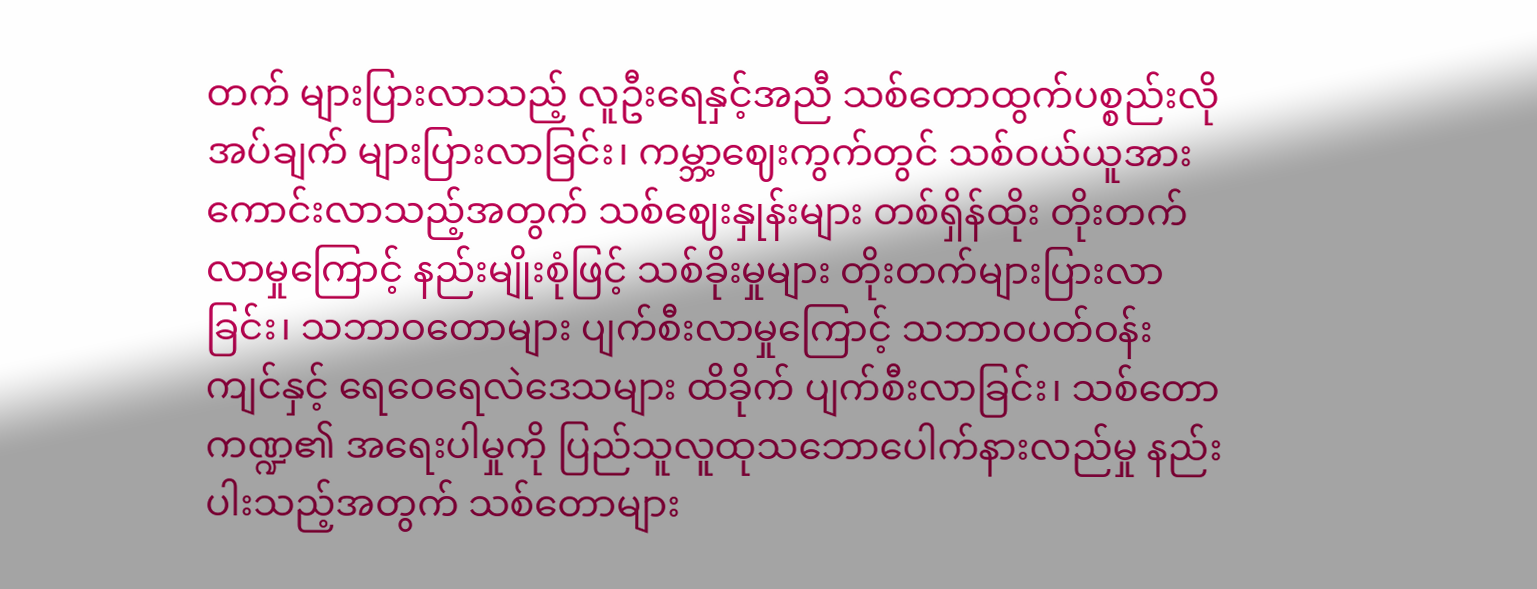တက် များပြားလာသည့် လူဦးရေနှင့်အညီ သစ်တောထွက်ပစ္စည်းလိုအပ်ချက် များပြားလာခြင်း၊ ကမ္ဘာ့ဈေးကွက်တွင် သစ်ဝယ်ယူအား ကောင်းလာသည့်အတွက် သစ်ဈေးနှုန်းများ တစ်ရှိန်ထိုး တိုးတက်လာမှုကြောင့် နည်းမျိုးစုံဖြင့် သစ်ခိုးမှုများ တိုးတက်များပြားလာခြင်း၊ သဘာဝတောများ ပျက်စီးလာမှုကြောင့် သဘာဝပတ်ဝန်းကျင်နှင့် ရေဝေရေလဲဒေသများ ထိခိုက် ပျက်စီးလာခြင်း၊ သစ်တောကဏ္ဍ၏ အရေးပါမှုကို ပြည်သူလူထုသဘောပေါက်နားလည်မှု နည်းပါးသည့်အတွက် သစ်တောများ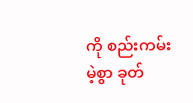ကို စည်းကမ်းမဲ့စွာ ခုတ်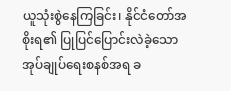ယူသုံးစွဲနေကြခြင်း၊ နိုင်ငံတော်အစိုးရ၏ ပြုပြင်ပြောင်းလဲခဲ့သော အုပ်ချုပ်ရေးစနစ်အရ ခ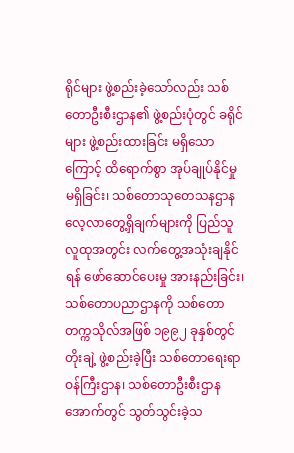ရိုင်များ ဖွဲ့စည်းခဲ့သော်လည်း သစ်တောဦးစီးဌာန၏ ဖွဲ့စည်းပုံတွင် ခရိုင်များ ဖွဲ့စည်းထားခြင်း မရှိသောကြောင့် ထိရောက်စွာ အုပ်ချုပ်နိုင်မှု မရှိခြင်း၊ သစ်တောသုတေသနဌာန လေ့လာတွေ့ရှိချက်များကို ပြည်သူလူထုအတွင်း လက်တွေ့အသုံးချနိုင်ရန် ဖော်ဆောင်ပေးမှု အားနည်းခြင်း၊ သစ်တောပညာဌာနကို သစ်တောတက္ကသိုလ်အဖြစ် ၁၉၉၂ ခုနှစ်တွင် တိုးချဲ့ ဖွဲ့စည်းခဲ့ပြီး သစ်တောရေးရာဝန်ကြီးဌာန၊ သစ်တောဦးစီးဌာနအောက်တွင် သွတ်သွင်းခဲ့သ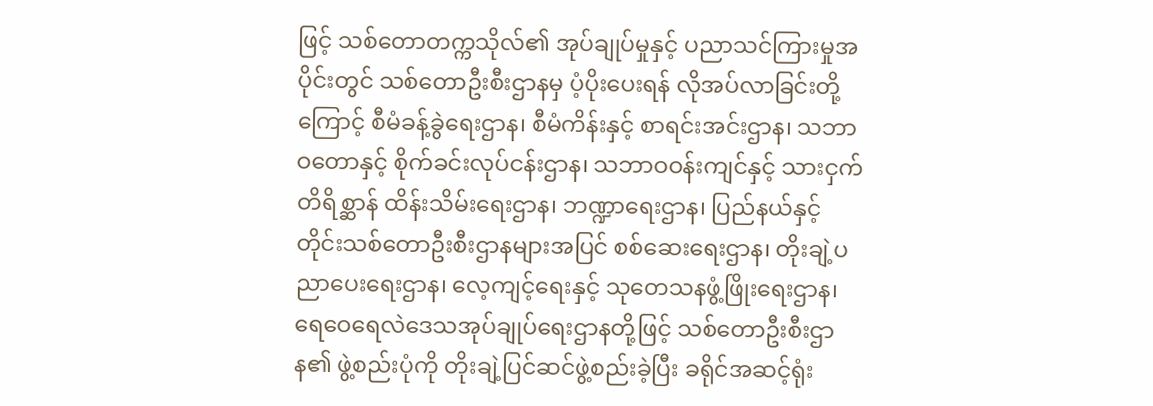ဖြင့် သစ်တောတက္ကသိုလ်၏ အုပ်ချုပ်မှုနှင့် ပညာသင်ကြားမှုအပိုင်းတွင် သစ်တောဦးစီးဌာနမှ ပံ့ပိုးပေးရန် လိုအပ်လာခြင်းတို့ကြောင့် စီမံခန့်ခွဲရေးဌာန၊ စီမံကိန်းနှင့် စာရင်းအင်းဌာန၊ သဘာဝတောနှင့် စိုက်ခင်းလုပ်ငန်းဌာန၊ သဘာဝဝန်းကျင်နှင့် သားငှက်တိရိစ္ဆာန် ထိန်းသိမ်းရေးဌာန၊ ဘဏ္ဍာရေးဌာန၊ ပြည်နယ်နှင့် တိုင်းသစ်တောဦးစီးဌာနများအပြင် စစ်ဆေးရေးဌာန၊ တိုးချဲ့ပညာပေးရေးဌာန၊ လေ့ကျင့်ရေးနှင့် သုတေသနဖွံ့ဖြိုးရေးဌာန၊ ရေဝေရေလဲဒေသအုပ်ချုပ်ရေးဌာနတို့ဖြင့် သစ်တောဦးစီးဌာန၏ ဖွဲ့စည်းပုံကို တိုးချဲ့ပြင်ဆင်ဖွဲ့စည်းခဲ့ပြီး ခရိုင်အဆင့်ရုံး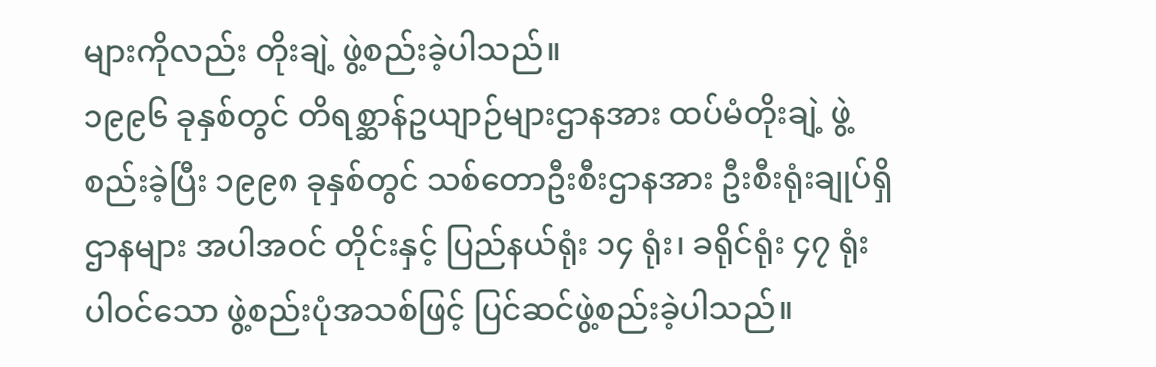များကိုလည်း တိုးချဲ့ ဖွဲ့စည်းခဲ့ပါသည်။
၁၉၉၆ ခုနှစ်တွင် တိရစ္ဆာန်ဥယျာဉ်များဌာနအား ထပ်မံတိုးချဲ့ ဖွဲ့စည်းခဲ့ပြီး ၁၉၉၈ ခုနှစ်တွင် သစ်တောဦးစီးဌာနအား ဦးစီးရုံးချုပ်ရှိဌာနများ အပါအဝင် တိုင်းနှင့် ပြည်နယ်ရုံး ၁၄ ရုံး၊ ခရိုင်ရုံး ၄၇ ရုံး ပါဝင်သော ဖွဲ့စည်းပုံအသစ်ဖြင့် ပြင်ဆင်ဖွဲ့စည်းခဲ့ပါသည်။